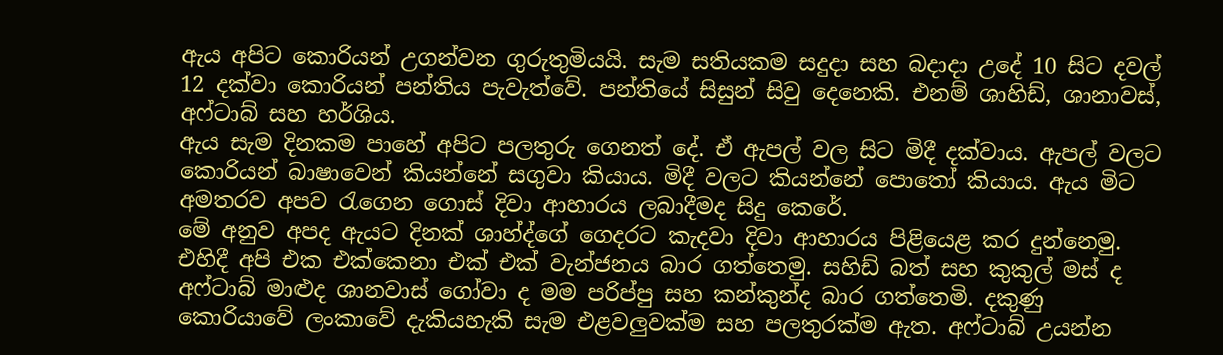ඇය අපිට කොරියන් උගන්වන ගුරුතුමියයි. සැම සතියකම සදුදා සහ බදාදා උදේ 10 සිට දවල් 12 දක්වා කොරියන් පන්තිය පැවැත්වේ. පන්තියේ සිසුන් සිවු දෙනෙකි. එනම් ශාහිඩ්, ශානාවස්, අෆ්ටාබ් සහ හර්ශිය.
ඇය සැම දිනකම පාහේ අපිට පලතුරු ගෙනත් දේ. ඒ ඇපල් වල සිට මිදී දක්වාය. ඇපල් වලට කොරියන් බාෂාවෙන් කියන්නේ සගුවා කියාය. මිදී වලට කියන්නේ පොතෝ කියාය. ඇය මිට අමතරව අපව රැගෙන ගොස් දිවා ආහාරය ලබාදීමද සිදු කෙරේ.
මේ අනුව අපද ඇයට දිනක් ශාහ්ද්ගේ ගෙදරට කැදවා දිවා ආහාරය පිළියෙළ කර දුන්නෙමු. එහිදී අපි එක එක්කෙනා එක් එක් වැන්ජනය බාර ගත්තෙමු. සහිඩ් බත් සහ කුකුල් මස් ද අෆ්ටාබ් මාළුද ශානවාස් ගෝවා ද මම පරිප්පු සහ කන්කුන්ද බාර ගත්තෙමි. දකුණු කොරියාවේ ලංකාවේ දැකියහැකි සැම එළවලුවක්ම සහ පලතුරක්ම ඇත. අෆ්ටාබ් උයන්න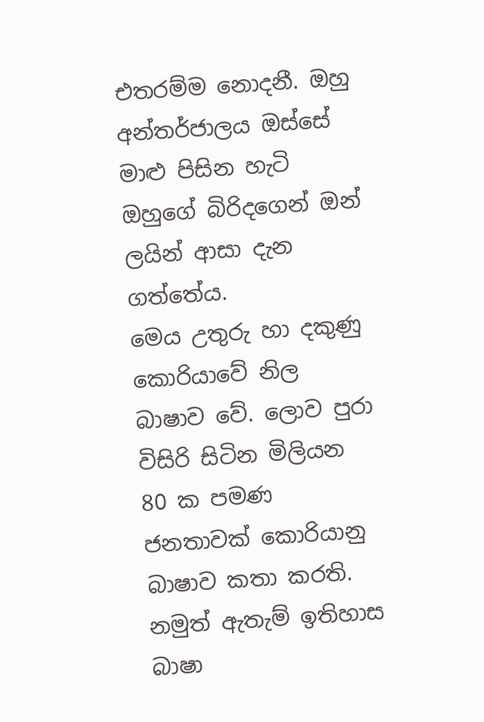එතරම්ම නොදනී. ඔහු අන්තර්ජාලය ඔස්සේ මාළු පිසින හැටි ඔහුගේ බිරිදගෙන් ඔන් ලයින් ආසා දැන ගත්තේය.
මෙය උතුරු හා දකුණු කොරියාවේ නිල බාෂාව වේ. ලොව පුරා විසිරි සිටින මිලියන 80 ක පමණ ජනතාවක් කොරියානු බාෂාව කතා කරති. නමුත් ඇතැම් ඉතිහාස බාෂා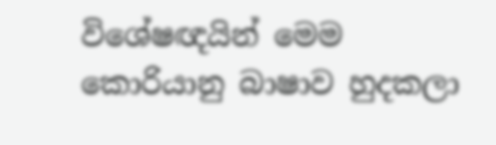විශේෂඥයින් මෙම කොරියානු බාෂාව හුදකලා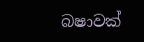බෂාවක්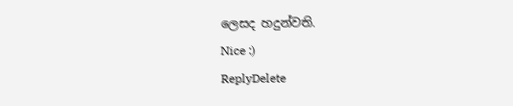ලෙසද හදුන්වති.
Nice :)
ReplyDelete